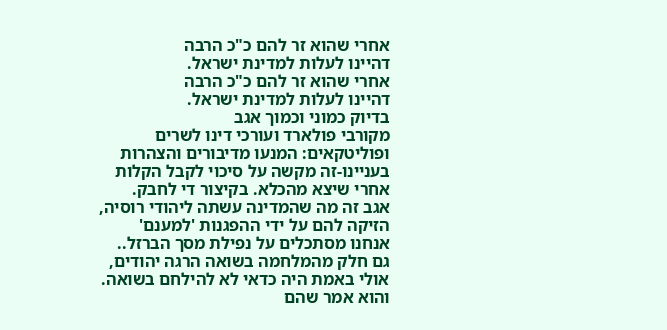אחרי שהוא זר להם כ"כ הרבה
דהיינו לעלות למדינת ישראל.
אחרי שהוא זר להם כ"כ הרבה
דהיינו לעלות למדינת ישראל.
בדיוק כמוני וכמוך אגב
מקורבי פולארד ועורכי דינו לשרים ופוליטקאים: המנעו מדיבורים והצהרות בעניינו-זה מקשה על סיכוי לקבל הקלות אחרי שיצא מהכלא. בקיצור די לחבק.
אגב זה מה שהמדינה עשתה ליהודי רוסיה, הזיקה להם על ידי ההפגנות 'למענם'
אנחנו מסתכלים על נפילת מסך הברזל..
גם חלק מהמלחמה בשואה הרגה יהודים, אולי באמת היה כדאי לא להילחם בשואה.
והוא אמר שהם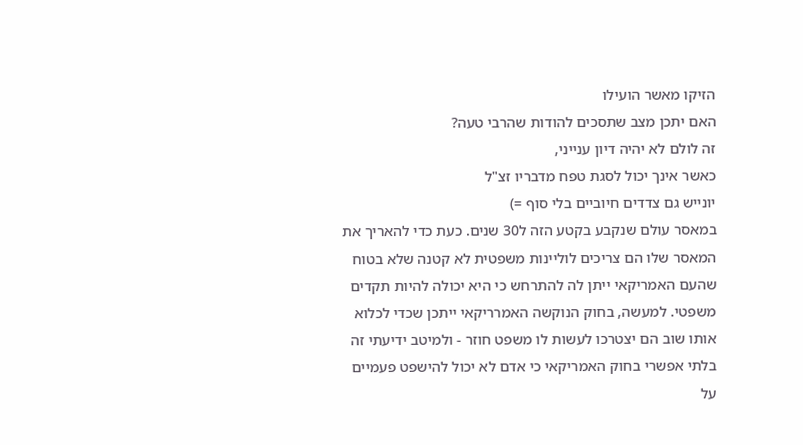הזיקו מאשר הועילו
האם יתכן מצב שתסכים להודות שהרבי טעה?
זה לולם לא יהיה דיון ענייני,
כאשר אינך יכול לסגת טפח מדבריו זצ"ל
יונייש גם צדדים חיוביים בלי סוף =)
במאסר עולם שנקבע בקטע הזה ל30 שנים. כעת כדי להאריך את המאסר שלו הם צריכים לוליינות משפטית לא קטנה שלא בטוח שהעם האמריקאי ייתן לה להתרחש כי היא יכולה להיות תקדים משפטי. למעשה, בחוק הנוקשה האמרריקאי ייתכן שכדי לכלוא אותו שוב הם יצטרכו לעשות לו משפט חוזר - ולמיטב ידיעתי זה בלתי אפשרי בחוק האמריקאי כי אדם לא יכול להישפט פעמיים על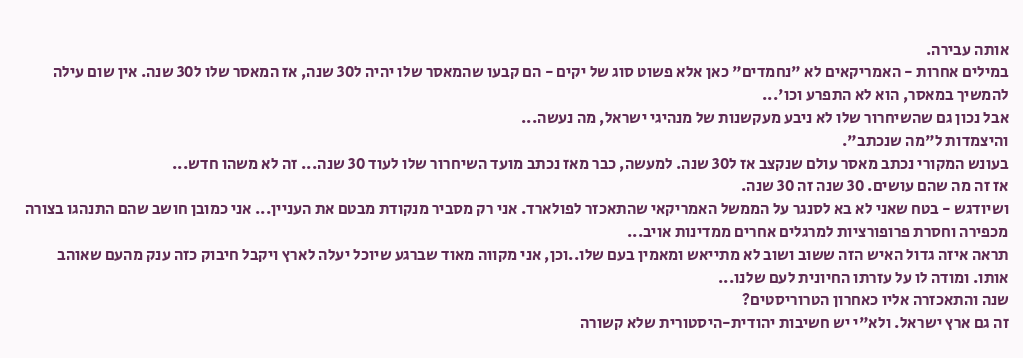אותה עבירה.
במילים אחרות - האמריקאים לא "נחמדים" כאן אלא פשוט סוג של יקים - הם קבעו שהמאסר שלו יהיה ל30 שנה, אז המאסר שלו ל30 שנה. אין שום עילה להמשיך במאסר, הוא לא התפרע וכו'...
אבל נכון גם שהשיחרור שלו לא ניבע מעקשנות של מנהיגי ישראל, מה נעשה...
והיצמדות ל"מה שנכתב".
בעונש המקורי נכתב מאסר עולם שנקצב אז ל30 שנה. למעשה, כבר מאז נכתב מועד השיחרור שלו לעוד 30 שנה... זה לא משהו חדש...
אז זה מה שהם עושים. 30 שנה זה 30 שנה.
ושיודגש - בטח שאני לא בא לסנגר על הממשל האמריקאי שהתאכזר לפולארד. אני רק מסביר מנקודת מבטם את העניין... אני כמובן חושב שהם התנהגו בצורה מכפירה וחסרת פרופורציות למרגלים אחרים ממדינות אויב...
תראה איזה גדול האיש הזה ששוב ושוב לא מתייאש ומאמין בעם שלו..וכן, אני מקווה מאוד שברגע שיוכל יעלה לארץ ויקבל חיבוק כזה ענק מהעם שאוהב אותו. ומודה לו על עזרתו החיונית לעם שלנו...
שנה והתאכזרה אליו כאחרון הטרוריסטים?
זה גם ארץ ישראל. ולא"י יש חשיבות יהודית-היסטורית שלא קשורה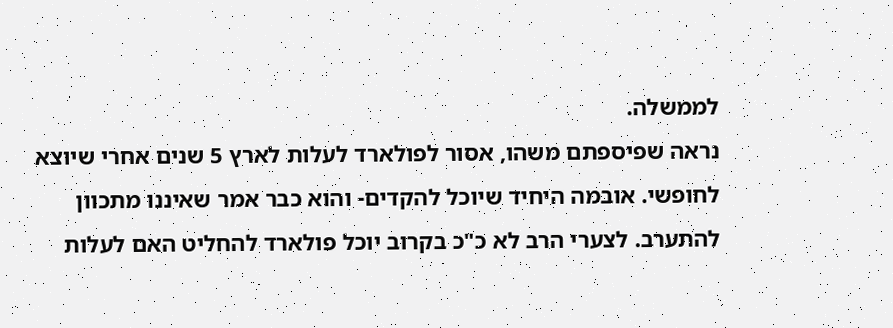לממשלה.
נראה שפיספתם משהו, אסור לפולארד לעלות לארץ 5 שנים אחרי שיוצא לחופשי. אובמה היחיד שיוכל להקדים- והוא כבר אמר שאיננו מתכוון להתערב. לצערי הרב לא כ"כ בקרוב יוכל פולארד להחליט האם לעלות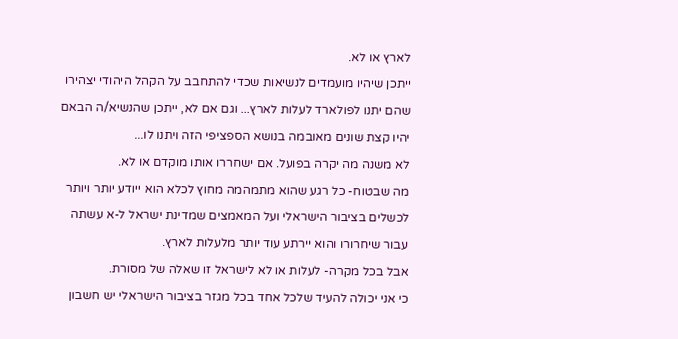לארץ או לא.
ייתכן שיהיו מועמדים לנשיאות שכדי להתחבב על הקהל היהודי יצהירו שהם יתנו לפולארד לעלות לארץ... וגם אם לא, ייתכן שהנשיא/ה הבאם יהיו קצת שונים מאובמה בנושא הספציפי הזה ויתנו לו...
לא משנה מה יקרה בפועל. אם ישחררו אותו מוקדם או לא.
מה שבטוח- כל רגע שהוא מתמהמה מחוץ לכלא הוא ייודע יותר ויותר לכשלים בציבור הישראלי ועל המאמצים שמדינת ישראל ל-א עשתה עבור שיחרורו והוא יירתע עוד יותר מלעלות לארץ.
אבל בכל מקרה- לעלות או לא לישראל זו שאלה של מסורת.
כי אני יכולה להעיד שלכל אחד בכל מגזר בציבור הישראלי יש חשבון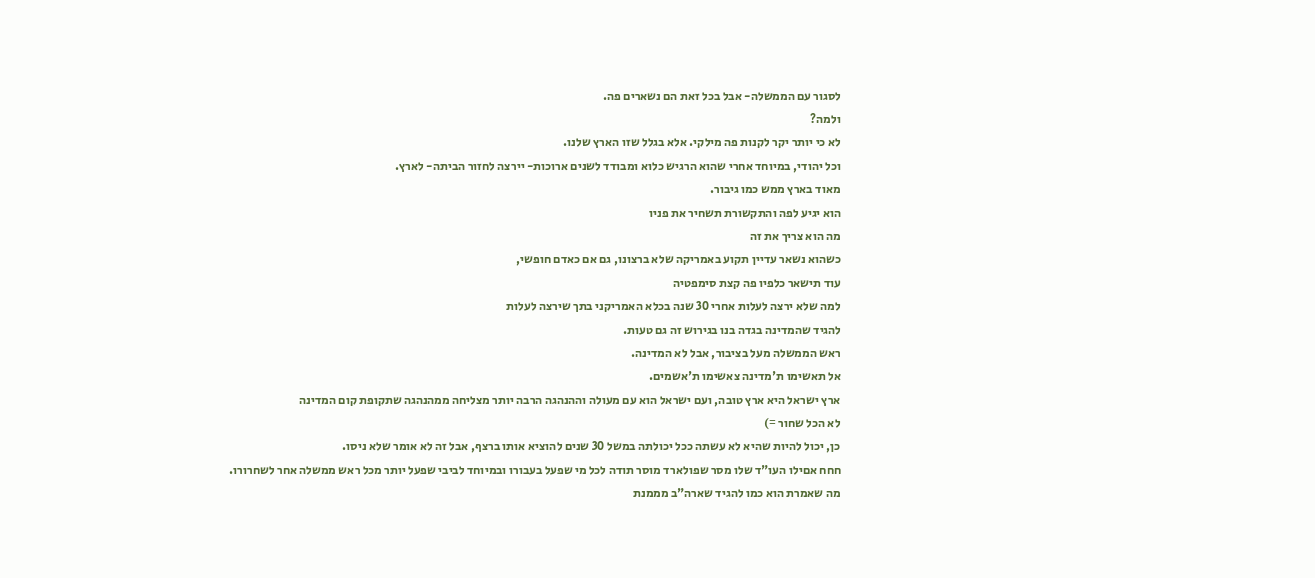לסגור עם הממשלה- אבל בכל זאת הם נשארים פה.
ולמה?
לא כי יותר יקר לקנות פה מילקי. אלא בגלל שזו הארץ שלנו.
וכל יהודי, במיוחד אחרי שהוא הרגיש כלוא ומבודד לשנים ארוכות- יירצה לחזור הביתה- לארץ.
מאוד בארץ ממש כמו גיבור.
הוא יגיע לפה והתקשורת תשחיר את פניו
מה הוא צריך את זה
כשהוא נשאר עדיין תקוע באמריקה שלא ברצונו, גם אם כאדם חופשי,
עוד תישאר כלפיו פה קצת סימפטיה
למה שלא ירצה לעלות אחרי 30 שנה בכלא האמריקני בתך שירצה לעלות
להגיד שהמדינה בגדה בנו בגירוש זה גם טעות.
ראש הממשלה מעל בציבור, אבל לא המדינה.
אל תאשימו ת'מדינה צאשימו ת'אשמים.
ארץ ישראל היא ארץ טובה, ועם ישראל הוא עם מעולה וההנהגה הרבה יותר מצליחה ממהנהגה שתקופת קום המדינה
לא הכל שחור =)
כן, יכול להיות שהיא לא עשתה ככל יכולתה במשל 30 שנים להוציא אותו ברצף, אבל זה לא אומר שלא ניסו.
חחח אםילו העו"ד שלו מסר שפולארד מוסר תודה לכל מי שפעל בעבורו ובמיוחד לביבי שפעל יותר מכל ראש ממשלה אחר לשחרורו.
מה שאמרת הוא כמו להגיד שארה"ב מממנת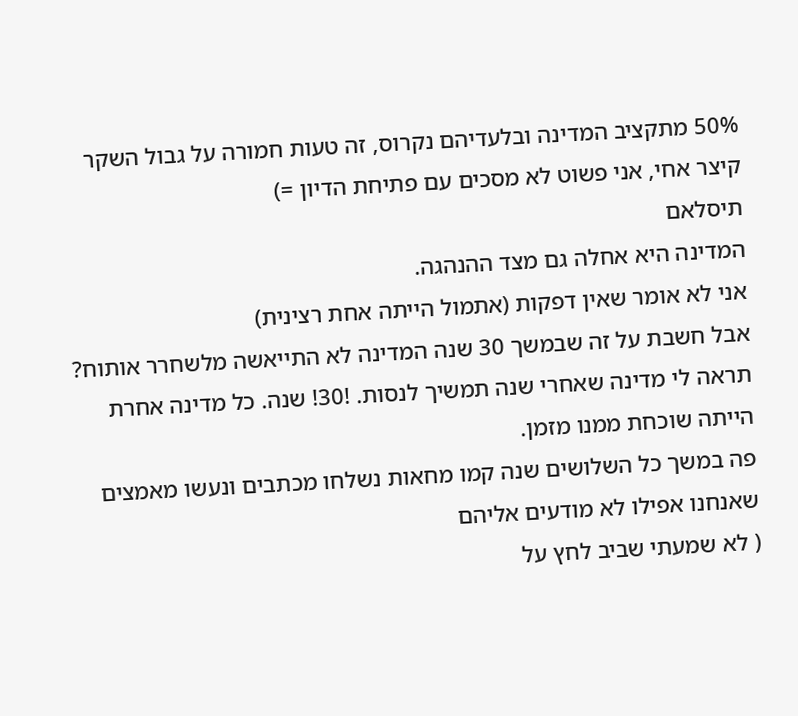50% מתקציב המדינה ובלעדיהם נקרוס, זה טעות חמורה על גבול השקר
קיצר אחי, אני פשוט לא מסכים עם פתיחת הדיון =)
תיסלאם
המדינה היא אחלה גם מצד ההנהגה.
אני לא אומר שאין דפקות (אתמול הייתה אחת רצינית)
אבל חשבת על זה שבמשך 30 שנה המדינה לא התייאשה מלשחרר אותוח?
תראה לי מדינה שאחרי שנה תמשיך לנסות. !30! שנה. כל מדינה אחרת הייתה שוכחת ממנו מזמן.
פה במשך כל השלושים שנה קמו מחאות נשלחו מכתבים ונעשו מאמצים שאנחנו אפילו לא מודעים אליהם
( לא שמעתי שביב לחץ על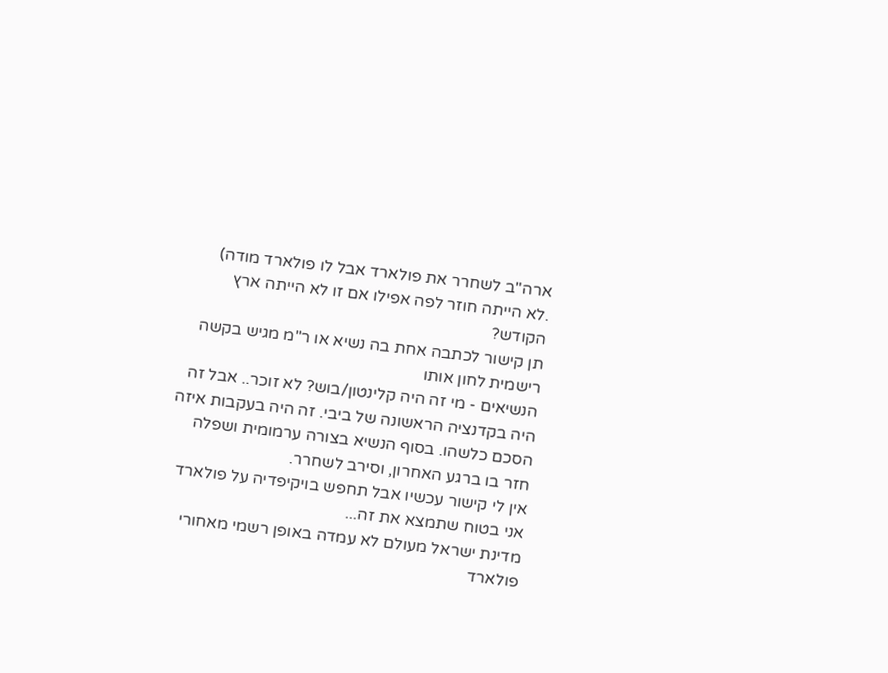ארה"ב לשחרר את פולארד אבל לו פולארד מודה)
.לא הייתה חוזר לפה אפילו אם זו לא הייתה ארץ הקודש?
תן קישור לכתבה אחת בה נשיא או ר"מ מגיש בקשה רישמית לחון אותו
הנשיאים - מי זה היה קלינטון/בוש? לא זוכר.. אבל זה היה בקדנציה הראשונה של ביבי. זה היה בעקבות איזה הסכם כלשהו. בסוף הנשיא בצורה ערמומית ושפלה חזר בו ברגע האחרון, וסירב לשחרר.
אין לי קישור עכשיו אבל תחפש בויקיפדיה על פולארד אני בטוח שתמצא את זה...
מדינת ישראל מעולם לא עמדה באופן רשמי מאחורי פולארד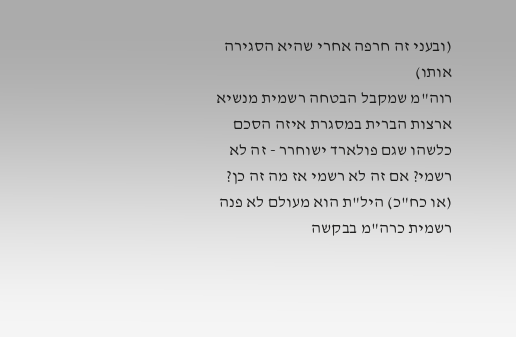(ובעני זה חרפה אחרי שהיא הסגירה אותו)
רוה"מ שמקבל הבטחה רשמית מנשיא ארצות הברית במסגרת איזה הסכם כלשהו שגם פולארד ישוחרר - זה לא רשמי? אם זה לא רשמי אז מה זה כן?
(או כח"כ) היל"ת הוא מעולם לא פנה רשמית כרה"מ בבקשה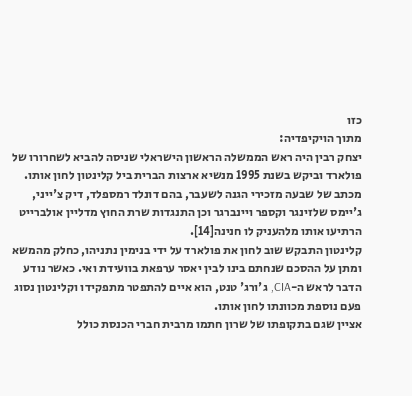כזו
מתוך הויקיפדיה:
יצחק רבין היה ראש הממשלה הראשון הישראלי שניסה להביא לשחרורו של פולארד וביקש בשנת 1995 מנשיא ארצות הברית ביל קלינטון לחון אותו. מכתב של שבעה מזכירי הגנה לשעבר, בהם דונלד רמספלד, דיק צ'ייני, ג'יימס שלזינגר וקספר ויינברגר וכן התנגדות שרת החוץ מדליין אולברייט הרתיעו אותו מלהעניק לו חנינה[14].
קלינטון התבקש שוב לחון את פולארד על ידי בנימין נתניהו, כחלק מהמשא ומתן על ההסכם שנחתם בינו לבין יאסר ערפאת בוועידת ואי. כאשר נודע הדבר לראש ה-CIA, ג'ורג' טנט, הוא איים להתפטר מתפקידו וקלינטון נסוג פעם נוספת מכוונתו לחון אותו.
אציין שגם בתקופתו של שרון חתמו מרבית חברי הכנסת כולל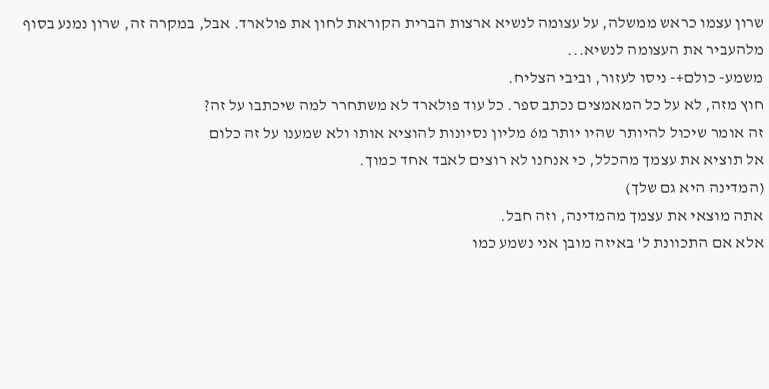שרון עצמו כראש ממשלה, על עצומה לנשיא ארצות הברית הקוראת לחון את פולארד. אבל, במקרה זה, שרון נמנע בסוף מלהעביר את העצומה לנשיא...
משמע- כולם+- ניסו לעזור, וביבי הצליח.
חוץ מזה, לא על כל המאמצים נכתב ספר. כל עוד פולארד לא משתחרר למה שיכתבו על זה?
זה אומר שיכול להיותר שהיו יותר מ6 מליון נסיונות להוציא אותו ולא שמענו על זה כלום
אל תוציא את עצמך מהכלל, כי אנחנו לא רוצים לאבד אחד כמוך.
(המדינה היא גם שלך)
אתה מוצאי את עצמך מהמדינה, וזה חבל.
אלא אם התכוונת ל' באיזה מובן אני נשמע כמו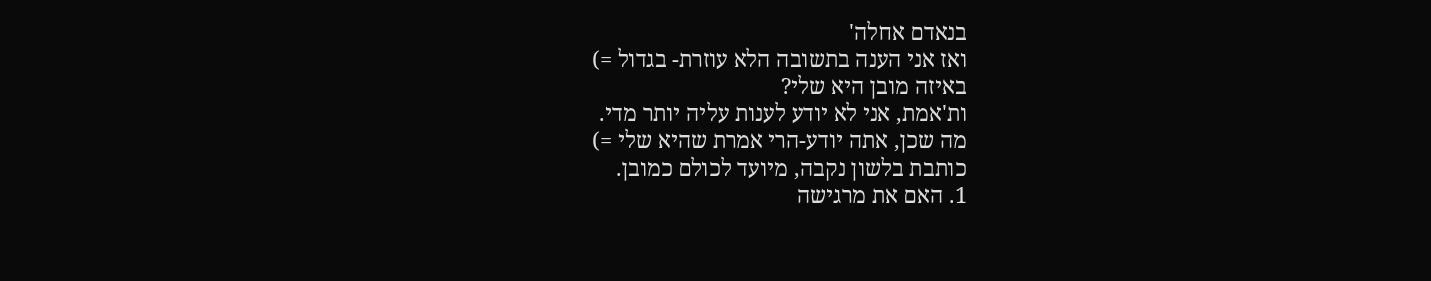בנאדם אחלה'
ואז אני הענה בתשובה הלא עוזרת- בגדול =)
באיזה מובן היא שלי?
ות'אמת, אני לא יודע לענות עליה יותר מדי.
מה שכן, אתה יודע-הרי אמרת שהיא שלי =)
כותבת בלשון נקבה, מיועד לכולם כמובן.
1. האם את מרגישה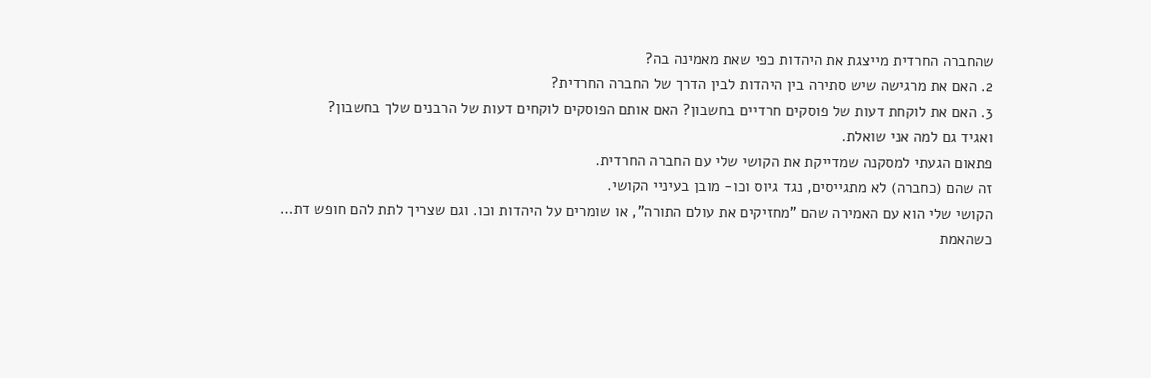שהחברה החרדית מייצגת את היהדות כפי שאת מאמינה בה?
2. האם את מרגישה שיש סתירה בין היהדות לבין הדרך של החברה החרדית?
3. האם את לוקחת דעות של פוסקים חרדיים בחשבון? האם אותם הפוסקים לוקחים דעות של הרבנים שלך בחשבון?
ואגיד גם למה אני שואלת.
פתאום הגעתי למסקנה שמדייקת את הקושי שלי עם החברה החרדית.
זה שהם (כחברה) לא מתגייסים, נגד גיוס וכו- מובן בעיניי הקושי.
הקושי שלי הוא עם האמירה שהם "מחזיקים את עולם התורה", או שומרים על היהדות וכו. וגם שצריך לתת להם חופש דת…
כשהאמת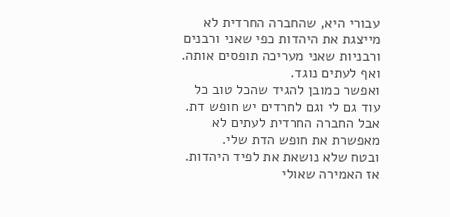עבורי היא, שהחברה החרדית לא מייצגת את היהדות כפי שאני ורבנים ורבניות שאני מעריכה תופסים אותה.
ואף לעתים נוגד.
ואפשר כמובן להגיד שהכל טוב כל עוד גם לי וגם לחרדים יש חופש דת. אבל החברה החרדית לעתים לא מאפשרת את חופש הדת שלי.
ובטח שלא נושאת את לפיד היהדות.
אז האמירה שאולי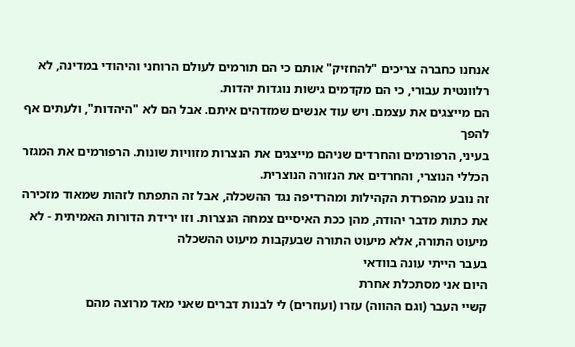אנחנו כחברה צריכים "להחזיק" אותם כי הם תורמים לעולם הרוחני והיהודי במדינה, לא רלוונטית עבורי, כי הם מקדמים גישות נוגדות יהדות.
הם מייצגים את עצמם. ויש עוד אנשים שמזדהים איתם. אבל הם לא "היהדות", ולעתים אף להפך
בעיני, הרפורמים והחרדים שניהם מייצגים את הנצרות מזוויות שונות. הרפורמים את המגזר הכללי הנוצרי, והחרדים את הנזורה הנוצרית.
זה נובע מהפרדת הקהילות ומהרדיפה נגד ההשכלה, אבל זה התפתח לזהות שמאוד מזכירה את כתות מדבר יהודה, מהן ככת האיסיים צמחה הנצרות. וזו ירידת הדורות האמיתית - לא מיעוט התורה, אלא מיעוט התורה שבעקבות מיעוט ההשכלה
בעבר הייתי עונה בוודאי
היום אני מסתכלת אחרת
קשיי העבר (וגם ההווה) עזרו (ועוזרים) לי לבנות דברים שאני מאד מרוצה מהם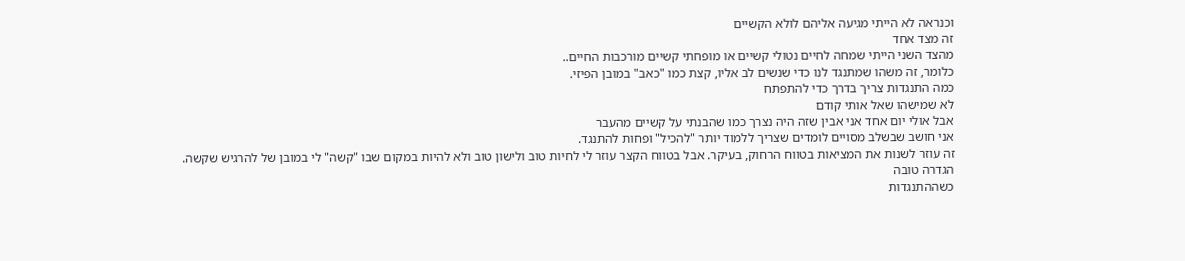וכנראה לא הייתי מגיעה אליהם לולא הקשיים
זה מצד אחד
מהצד השני הייתי שמחה לחיים נטולי קשיים או מופחתי קשיים מורכבות החיים..
כלומר, זה משהו שמתנגד לנו כדי שנשים לב אליו, קצת כמו "כאב" במובן הפיזי.
כמה התנגדות צריך בדרך כדי להתפתח
לא שמישהו שאל אותי קודם
אבל אולי יום אחד אני אבין שזה היה נצרך כמו שהבנתי על קשיים מהעבר
אני חושב שבשלב מסויים לומדים שצריך ללמוד יותר "להכיל" ופחות להתנגד.
זה עוזר לשנות את המציאות בטווח הרחוק, בעיקר. אבל בטווח הקצר עוזר לי לחיות טוב ולישון טוב ולא להיות במקום שבו "קשה" לי במובן של להרגיש שקשה.
הגדרה טובה
כשההתנגדות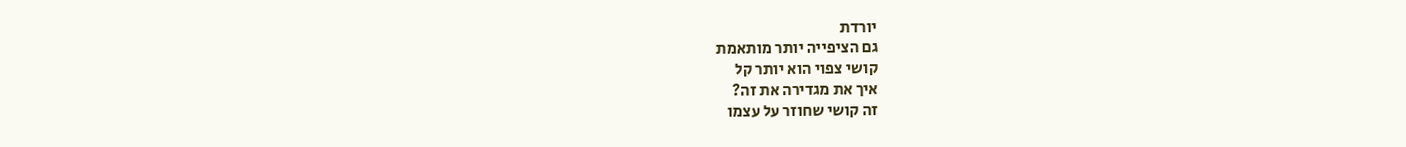יורדת
גם הציפייה יותר מותאמת
קושי צפוי הוא יותר קל
איך את מגדירה את זה?
זה קושי שחוזר על עצמו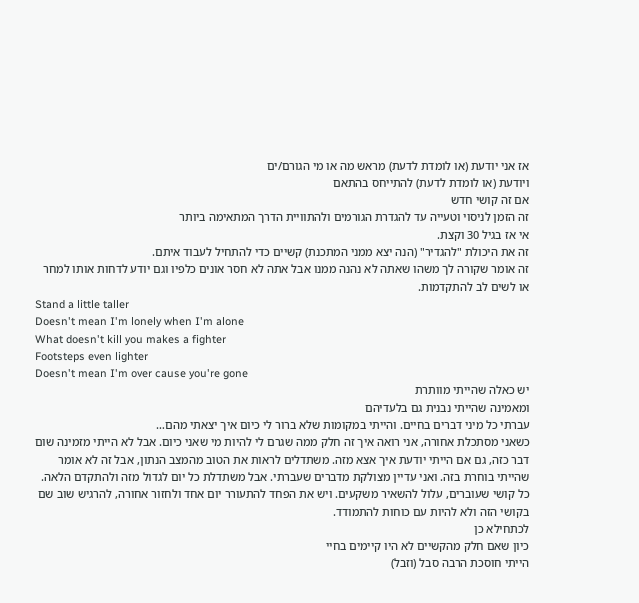אז אני יודעת (או לומדת לדעת) מראש מה או מי הגורם/ים
ויודעת (או לומדת לדעת) להתייחס בהתאם
אם זה קושי חדש
זה הזמן לניסוי וטעייה עד להגדרת הגורמים ולהתוויית הדרך המתאימה ביותר
אי אז בגיל 30 וקצת.
זה את היכולת "להגדיר" (הנה יצא ממני המתכנת) קשיים כדי להתחיל לעבוד איתם.
זה אומר שקורה לך משהו שאתה לא נהנה ממנו אבל אתה לא חסר אונים כלפיו וגם יודע לדחות אותו למחר או לשים לב להתקדמות.
Stand a little taller
Doesn't mean I'm lonely when I'm alone
What doesn't kill you makes a fighter
Footsteps even lighter
Doesn't mean I'm over cause you're gone
יש כאלה שהייתי מוותרת
ומאמינה שהייתי נבנית גם בלעדיהם
עברתי כל מיני דברים בחיים. והייתי במקומות שלא ברור לי כיום איך יצאתי מהם…
כשאני מסתכלת אחורה, אני רואה איך זה חלק ממה שגרם לי להיות מי שאני כיום. אבל לא הייתי מזמינה שום דבר כזה, גם אם הייתי יודעת איך אצא מזה. משתדלים לראות את הטוב מהמצב הנתון, אבל זה לא אומר שהייתי בוחרת בזה. ואני עדיין מצולקת מדברים שעברתי. אבל משתדלת כל יום לגדול מזה ולהתקדם הלאה.
כל קושי שעוברים, עלול להשאיר משקעים. ויש את הפחד להתעורר יום אחד ולחזור אחורה, להרגיש שוב שם בקושי הזה ולא להיות עם כוחות להתמודד.
לכתחילא כן
כיון שאם חלק מהקשיים לא היו קיימים בחיי
הייתי חוסכת הרבה סבל (וזבל)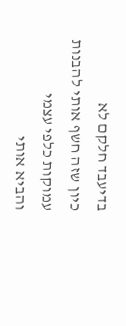בדיעבד חלקם לא
כיון שזה חשף אותי להבנות עמוקות כלפי עצמי
והביא אותי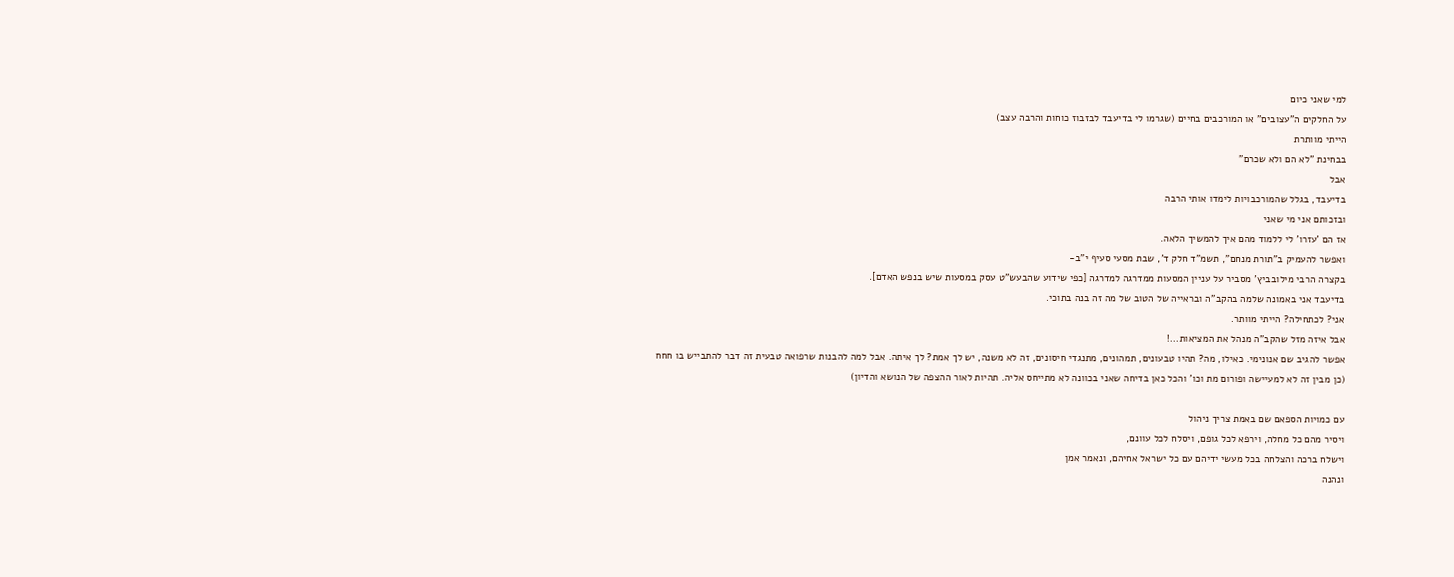למי שאני כיום
על החלקים ה"עצובים" או המורכבים בחיים (שגרמו לי בדיעבד לבזבוז כוחות והרבה עצב)
הייתי מוותרת
בבחינת "לא הם ולא שכרם"
אבל
בדיעבד, בגלל שהמורכבויות לימדו אותי הרבה
ובזכותם אני מי שאני
אז הם 'עזרו' לי ללמוד מהם איך להמשיך הלאה.
ואפשר להעמיק ב"תורת מנחם", תשמ"ד חלק ד', שבת מסעי סעיף י"ב-
בקצרה הרבי מילובביץ' מסביר על עניין המסעות ממדרגה למדרגה [כפי שידוע שהבעש"ט עסק במסעות שיש בנפש האדם].
בדיעבד אני באמונה שלמה בהקב"ה ובראייה של הטוב של מה זה בנה בתוכי.
אני? לכתחילה? הייתי מוותר.
אבל איזה מזל שהקב"ה מנהל את המציאות...!
אפשר להגיב שם אנונימי. כאילו, מה? תהיו טבעונים, תמהונים, מתנגדי חיסונים, זה לא משנה, יש לך אמת? לך איתה. אבל למה להבנות שרפואה טבעית זה דבר להתבייש בו חחח
(כן מבין זה לא למעיישה ופורום מת וכו' והכל כאן בדיחה שאני בכוונה לא מתייחס אליה. תהיות לאור ההצפה של הנושא והדיון)

עם כמויות הספאם שם באמת צריך ניהול
ויסיר מהם כל מחלה, וירפא לכל גופם, ויסלח לכל עוונם,
וישלח ברכה והצלחה בכל מעשי ידיהם עם כל ישראל אחיהם, ונאמר אמן
ונהנה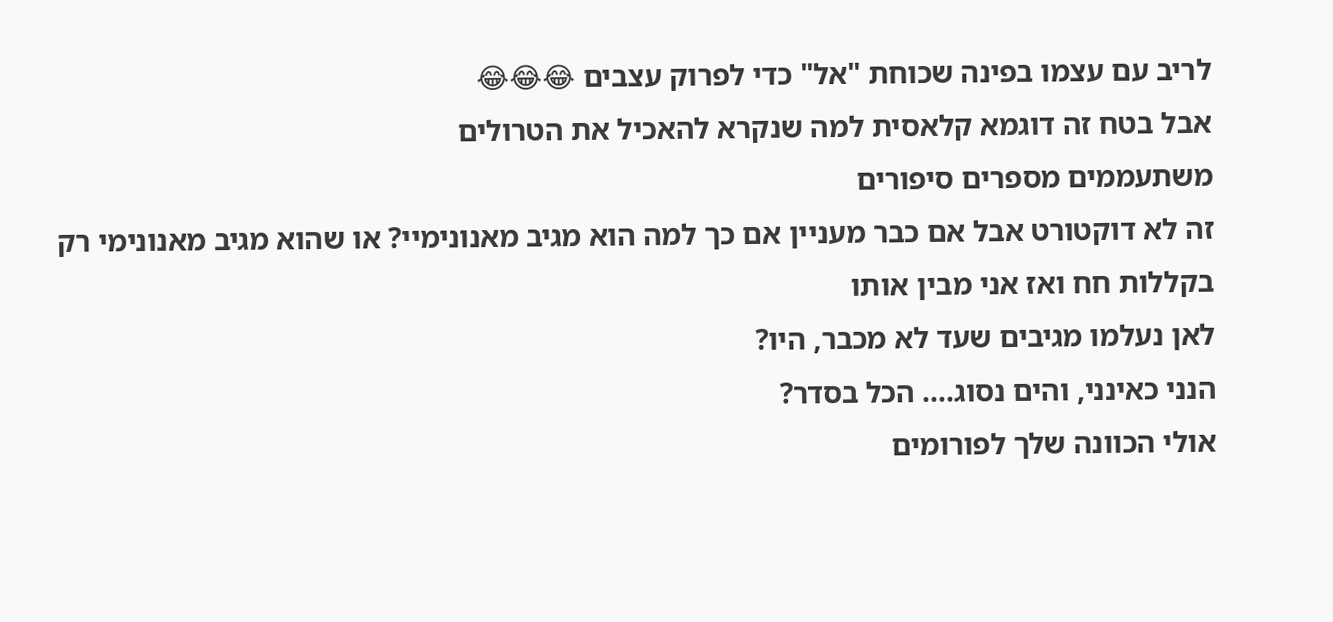לריב עם עצמו בפינה שכוחת "אל" כדי לפרוק עצבים 😂😂😂
אבל בטח זה דוגמא קלאסית למה שנקרא להאכיל את הטרולים
משתעממים מספרים סיפורים
זה לא דוקטורט אבל אם כבר מעניין אם כך למה הוא מגיב מאנונימיי? או שהוא מגיב מאנונימי רק בקללות חח ואז אני מבין אותו
לאן נעלמו מגיבים שעד לא מכבר, היו?
הנני כאינני, והים נסוג.... הכל בסדר?
אולי הכוונה שלך לפורומים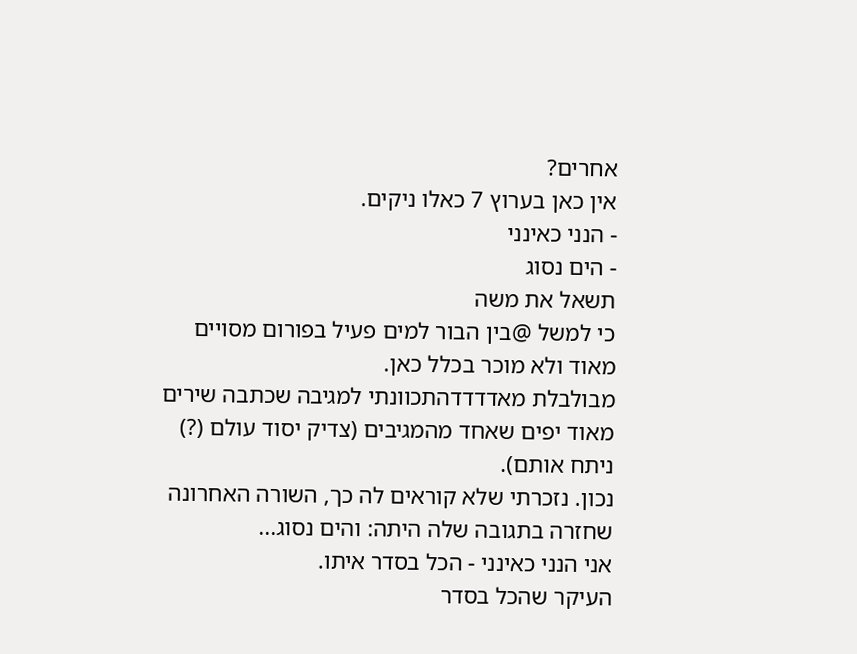אחרים?
אין כאן בערוץ 7 כאלו ניקים.
- הנני כאינני
- הים נסוג
תשאל את משה
כי למשל @בין הבור למים פעיל בפורום מסויים מאוד ולא מוכר בכלל כאן.
מבולבלת מאדדדדהתכוונתי למגיבה שכתבה שירים מאוד יפים שאחד מהמגיבים (צדיק יסוד עולם (?) ניתח אותם).
נכון. נזכרתי שלא קוראים לה כך, השורה האחרונה שחזרה בתגובה שלה היתה: והים נסוג...
אני הנני כאינני - הכל בסדר איתו.
העיקר שהכל בסדר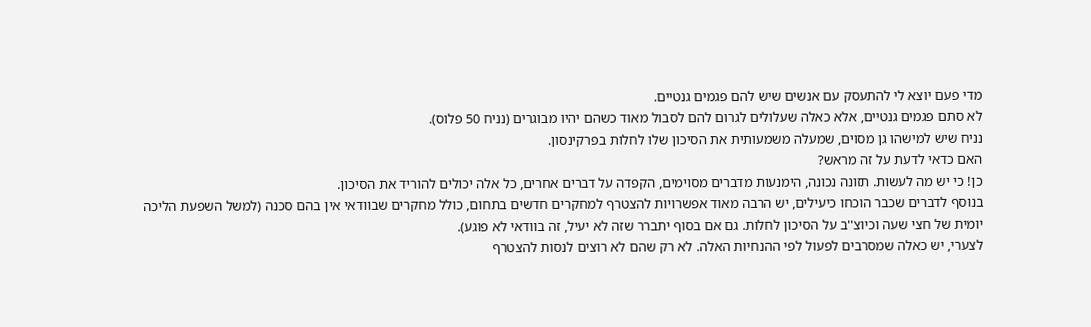מדי פעם יוצא לי להתעסק עם אנשים שיש להם פגמים גנטיים.
לא סתם פגמים גנטיים, אלא כאלה שעלולים לגרום להם לסבול מאוד כשהם יהיו מבוגרים (נניח 50 פלוס).
נניח שיש למישהו גן מסוים, שמעלה משמעותית את הסיכון שלו לחלות בפרקינסון.
האם כדאי לדעת על זה מראש?
כן! כי יש מה לעשות. תזונה נכונה, הימנעות מדברים מסוימים, הקפדה על דברים אחרים, כל אלה יכולים להוריד את הסיכון.
בנוסף לדברים שכבר הוכחו כיעילים, יש הרבה מאוד אפשרויות להצטרף למחקרים חדשים בתחום, כולל מחקרים שבוודאי אין בהם סכנה (למשל השפעת הליכה יומית של חצי שעה וכיוצ''ב על הסיכון לחלות. גם אם בסוף יתברר שזה לא יעיל, זה בוודאי לא פוגע).
לצערי, יש כאלה שמסרבים לפעול לפי ההנחיות האלה. לא רק שהם לא רוצים לנסות להצטרף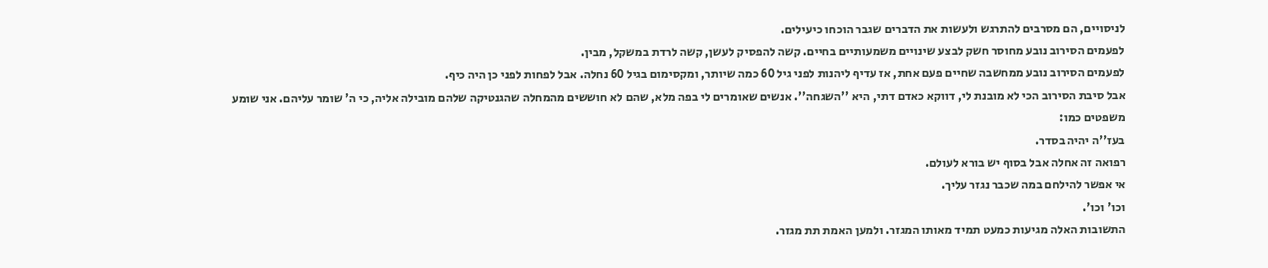לניסויים, הם מסרבים להתרגש ולעשות את הדברים שגבר הוכחו כיעילים.
לפעמים הסירוב נובע מחוסר חשק לבצע שינויים משמעותיים בחיים. קשה להפסיק לעשן, קשה לרדת במשקל, מבין.
לפעמים הסירוב נובע ממחשבה שחיים פעם אחת, אז עדיף ליהנות לפני גיל 60 כמה שיותר, ומקסימום בגיל 60 נחלה. אבל לפחות לפני כן היה כיף.
אבל סיבת הסירוב הכי לא מובנת לי, דווקא כאדם דתי, היא ''השגחה''. אנשים שאומרים לי בפה מלא, שהם לא חוששים מהמחלה שהגנטיקה שלהם מובילה אליה, כי ה' שומר עליהם. אני שומע משפטים כמו:
בעז''ה יהיה בסדר.
רפואה זה אחלה אבל בסוף יש בורא לעולם.
אי אפשר להילחם במה שכבר נגזר עליך.
וכו' וכו'.
התשובות האלה מגיעות כמעט תמיד מאותו המגזר. ולמען האמת תת מגזר.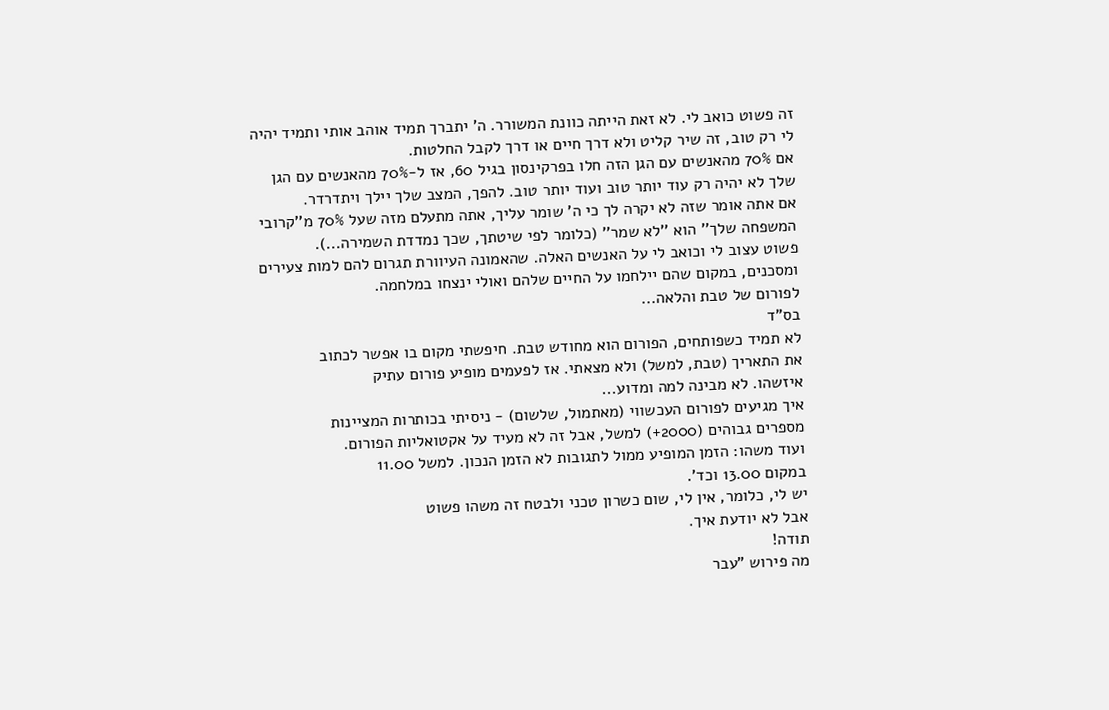זה פשוט כואב לי. לא זאת הייתה כוונת המשורר. ה' יתברך תמיד אוהב אותי ותמיד יהיה לי רק טוב, זה שיר קליט ולא דרך חיים או דרך לקבל החלטות.
אם 70% מהאנשים עם הגן הזה חלו בפרקינסון בגיל 60, אז ל-70% מהאנשים עם הגן שלך לא יהיה רק עוד יותר טוב ועוד יותר טוב. להפך, המצב שלך יילך ויתדרדר.
אם אתה אומר שזה לא יקרה לך כי ה' שומר עליך, אתה מתעלם מזה שעל 70% מ''קרובי המשפחה שלך'' הוא ''לא שמר'' (כלומר לפי שיטתך, שכך נמדדת השמירה...).
פשוט עצוב לי וכואב לי על האנשים האלה. שהאמונה העיוורת תגרום להם למות צעירים ומסכנים, במקום שהם יילחמו על החיים שלהם ואולי ינצחו במלחמה.
לפורום של טבת והלאה...
בס"ד
לא תמיד כשפותחים, הפורום הוא מחודש טבת. חיפשתי מקום בו אפשר לכתוב
את התאריך (טבת, למשל) ולא מצאתי. אז לפעמים מופיע פורום עתיק
איזשהו. לא מבינה למה ומדוע...
איך מגיעים לפורום העכשווי (מאתמול, שלשום) - ניסיתי בכותרות המציינות
מספרים גבוהים (2000+) למשל, אבל זה לא מעיד על אקטואליות הפורום.
ועוד משהו: הזמן המופיע ממול לתגובות לא הזמן הנכון. למשל 11.00
במקום 13.00 וכד'.
יש לי, כלומר, אין לי, שום כשרון טכני ולבטח זה משהו פשוט
אבל לא יודעת איך.
תודה!
מה פירוש "עבר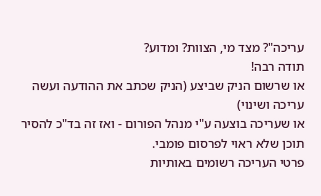עריכה"? מצד מי, הצוות? ומדוע?
תודה רבה!
או שרשום הניק שביצע (הניק שכתב את ההודעה ועשה עריכה ושינוי)
או שעריכה בוצעה ע"י מנהל הפורום - ואז זה בד"כ להסיר תוכן שלא ראוי לפרסום פומבי.
פרטי העריכה רשומים באותיות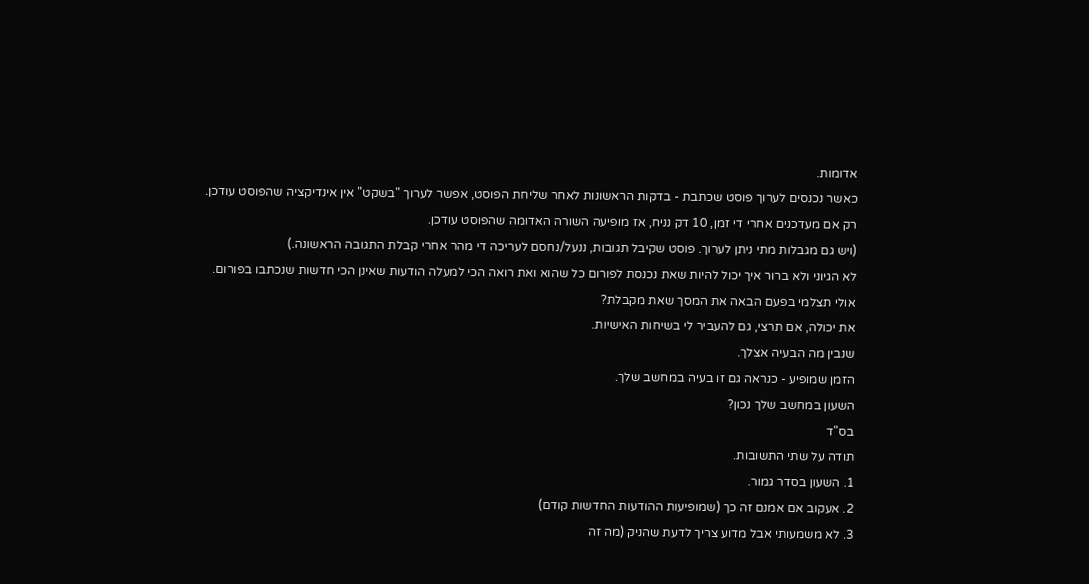אדומות.
כאשר נכנסים לערוך פוסט שכתבת - בדקות הראשונות לאחר שליחת הפוסט, אפשר לערוך "בשקט" אין אינדיקציה שהפוסט עודכן.
רק אם מעדכנים אחרי די זמן, 10 דק נניח, אז מופיעה השורה האדומה שהפוסט עודכן.
(ויש גם מגבלות מתי ניתן לערוך. פוסט שקיבל תגובות, ננעל/נחסם לעריכה די מהר אחרי קבלת התגובה הראשונה.)
לא הגיוני ולא ברור איך יכול להיות שאת נכנסת לפורום כל שהוא ואת רואה הכי למעלה הודעות שאינן הכי חדשות שנכתבו בפורום.
אולי תצלמי בפעם הבאה את המסך שאת מקבלת?
את יכולה, אם תרצי, גם להעביר לי בשיחות האישיות.
שנבין מה הבעיה אצלך.
הזמן שמופיע - כנראה גם זו בעיה במחשב שלך.
השעון במחשב שלך נכון?
בס"ד
תודה על שתי התשובות.
1. השעון בסדר גמור.
2. אעקוב אם אמנם זה כך (שמופיעות ההודעות החדשות קודם)
3. לא משמעותי אבל מדוע צריך לדעת שהניק (מה זה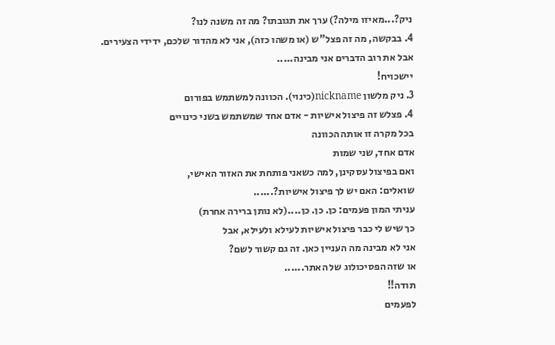ניק?...מאיזו מילה?) ערך את תגובתו? מה זה משנה לנו?
4. בבקשה, מה זה פצל"ש (או משהו כזה), אני לא מהדור שלכם, ידידי הצעירים.
אבל את רוב הדברים אני מבינה.....
יישכויח!
3. ניק מלשון nickname(כינוי). הכוונה למשתמש בפורום
4. פצלש זה פיצול אישיות - אדם אחד שמשתמש בשני כינויים
בכל מקרה זו אותה הכוונה
אדם אחד, שני שמות
ואם בפיצול עסקינן, למה כשאני פותחת את האזור האישי,
שואלים: האם יש לך פיצול אישיות?......
עניתי המון פעמים: כן. כן. כן....(לא נותן ברירה אחרת)
כך שיש לי כבר פיצול אישיות לעילא ולעילא, אבל
אני לא מבינה מה העניין כאן. זה גם קשור לשם?
או שזה הפסיכולוג של האתר......
תודה!!
לפעמים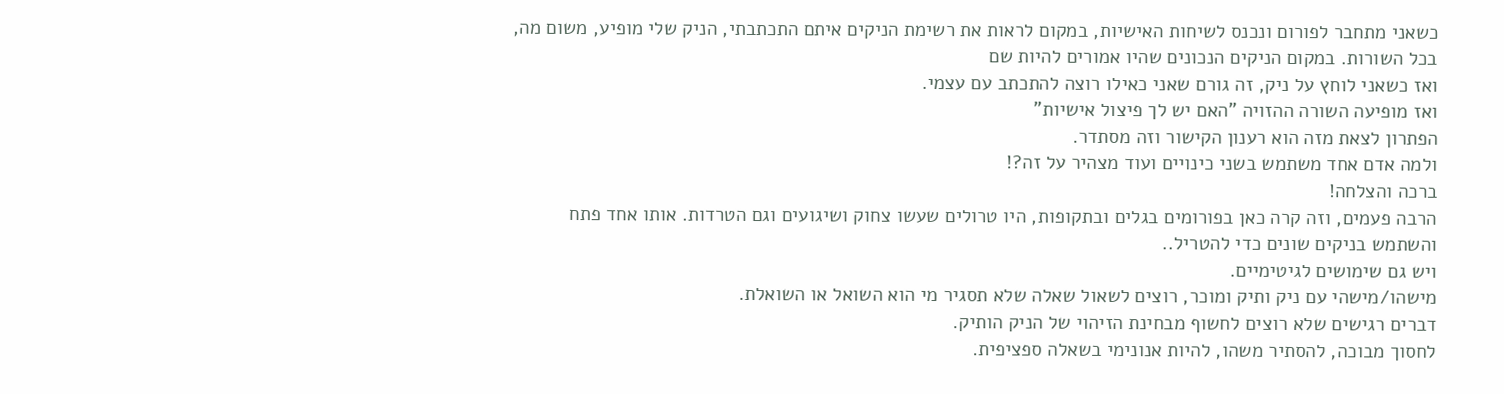כשאני מתחבר לפורום ונכנס לשיחות האישיות, במקום לראות את רשימת הניקים איתם התכתבתי, הניק שלי מופיע, משום מה, בכל השורות. במקום הניקים הנכונים שהיו אמורים להיות שם
ואז כשאני לוחץ על ניק, זה גורם שאני כאילו רוצה להתכתב עם עצמי.
ואז מופיעה השורה ההזויה "האם יש לך פיצול אישיות"
הפתרון לצאת מזה הוא רענון הקישור וזה מסתדר.
ולמה אדם אחד משתמש בשני כינויים ועוד מצהיר על זה?!
ברכה והצלחה!
הרבה פעמים, וזה קרה כאן בפורומים בגלים ובתקופות, היו טרולים שעשו צחוק ושיגועים וגם הטרדות. אותו אחד פתח והשתמש בניקים שונים כדי להטריל..
ויש גם שימושים לגיטימיים.
מישהו/מישהי עם ניק ותיק ומוכר, רוצים לשאול שאלה שלא תסגיר מי הוא השואל או השואלת.
דברים רגישים שלא רוצים לחשוף מבחינת הזיהוי של הניק הותיק.
לחסוך מבוכה, להסתיר משהו, להיות אנונימי בשאלה ספציפית.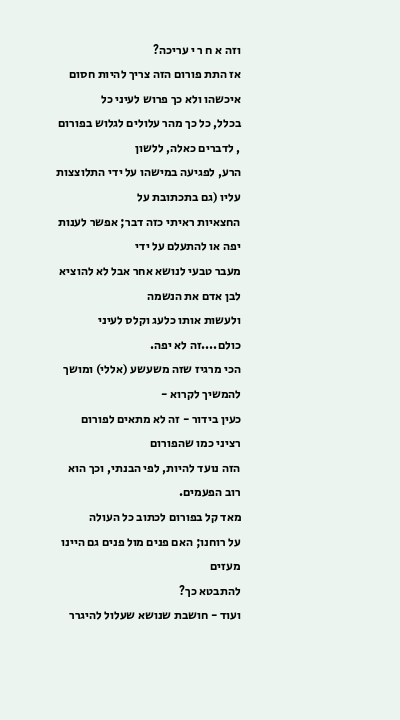וזה א ח ר י עריכה?
אז התת פורום הזה צריך להיות חסום איכשהו ולא כך פרוש לעיני כל
בכלל, כל כך מהר עלולים לגלוש בפורום , לדברים כאלה, ללשון
הרע, לפגיעה במישהו על ידי התלוצצות עליו (גם בתכתובת על
החצאיות ראיתי כזה דבר; אפשר לענות יפה או להתעלם על ידי
מעבר טבעי לנושא אחר אבל לא להוציא לבן אדם את הנשמה
ולעשות אותו כלעג וקלס לעיני כולם....זה לא יפה.
הכי מרגיז שזה משעשע (אללי) ומושך להמשיך לקרוא -
כעין בידור - זה לא מתאים לפורום רציני כמו שהפורום
הזה נועד להיות, לפי הבנתי, וכך הוא רוב הפעמים.
מאד קל בפורום לכתוב כל העולה
על רוחנו; האם פנים מול פנים גם היינו מעזים
להתבטא כך?
ועוד - חושבת שנושא שעלול להיגרר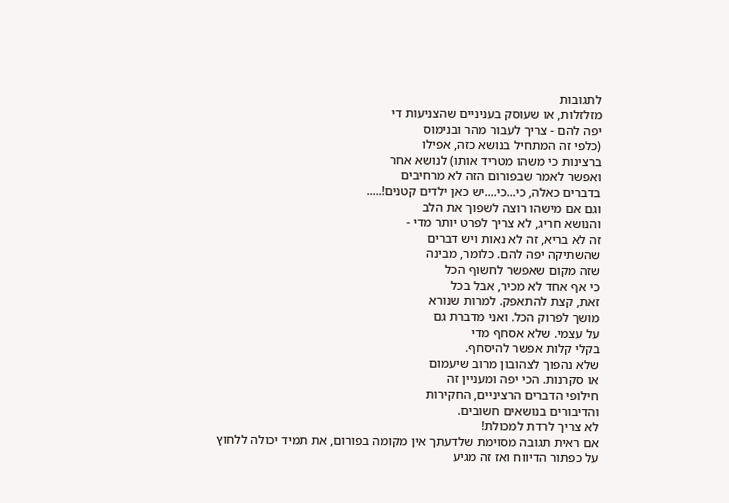לתגובות
מזלזלות, או שעוסק בעניניים שהצניעות די
יפה להם - צריך לעבור מהר ובנימוס
(כלפי זה המתחיל בנושא כזה, אפילו
ברצינות כי משהו מטריד אותו) לנושא אחר
ואפשר לאמר שבפורום הזה לא מרחיבים
בדברים כאלה, כי...כי....יש כאן ילדים קטנים!.....
וגם אם מישהו רוצה לשפוך את הלב
והנושא חריג, לא צריך לפרט יותר מדי -
זה לא בריא, זה לא נאות ויש דברים
שהשתיקה יפה להם. כלומר, מבינה
שזה מקום שאפשר לחשוף הכל
כי אף אחד לא מכיר, אבל בכל
זאת, קצת להתאפק. למרות שנורא
מושך לפרוק הכל. ואני מדברת גם
על עצמי. שלא אסחף מדי
בקלי קלות אפשר להיסחף.
שלא נהפוך לצהובון מרוב שיעמום
או סקרנות. הכי יפה ומעניין זה
חילופי הדברים הרציניים, החקירות
והדיבורים בנושאים חשובים.
לא צריך לרדת למכולת!
אם ראית תגובה מסוימת שלדעתך אין מקומה בפורום, את תמיד יכולה ללחוץ על כפתור הדיווח ואז זה מגיע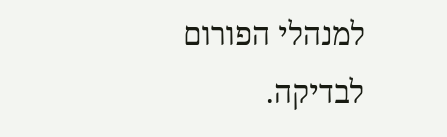למנהלי הפורום לבדיקה.